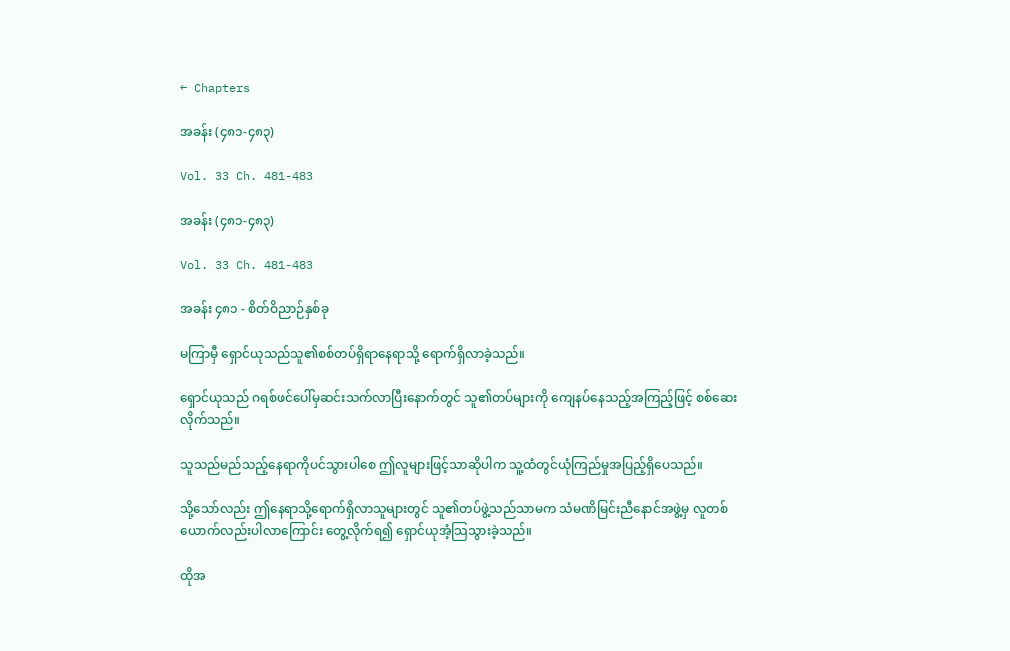← Chapters

အခန်း (၄၈၁-၄၈၃)

Vol. 33 Ch. 481-483

အခန်း (၄၈၁-၄၈၃)

Vol. 33 Ch. 481-483

အခန်း ၄၈၁ - စိတ်ဝိညာဉ်နှစ်ခု

မကြာမှီ ရှောင်ယုသည်သူ၏စစ်တပ်ရှိရာနေရာသို့ ရောက်ရှိလာခဲ့သည်။

ရှောင်ယုသည် ဂရစ်ဖင်ပေါ်မှဆင်းသက်လာပြီးနောက်တွင် သူ၏တပ်များကို ကျေနပ်နေသည့်အကြည့်ဖြင့် စစ်ဆေးလိုက်သည်။

သူသည်မည်သည့်နေရာကိုပင်သွားပါစေ ဤလူများဖြင့်သာဆိုပါက သူ့ထံတွင်ယုံကြည်မှုအပြည့်ရှိပေသည်။

သို့သော်လည်း ဤနေရာသို့ရောက်ရှိလာသူများတွင် သူ၏တပ်ဖွဲ့သည်သာမက သံမဏိမြင်းညီနောင်အဖွဲ့မှ လူတစ်ယောက်လည်းပါလာကြောင်း တွေ့လိုက်ရ၍ ရှောင်ယုအံ့သြသွားခဲ့သည်။

ထိုအ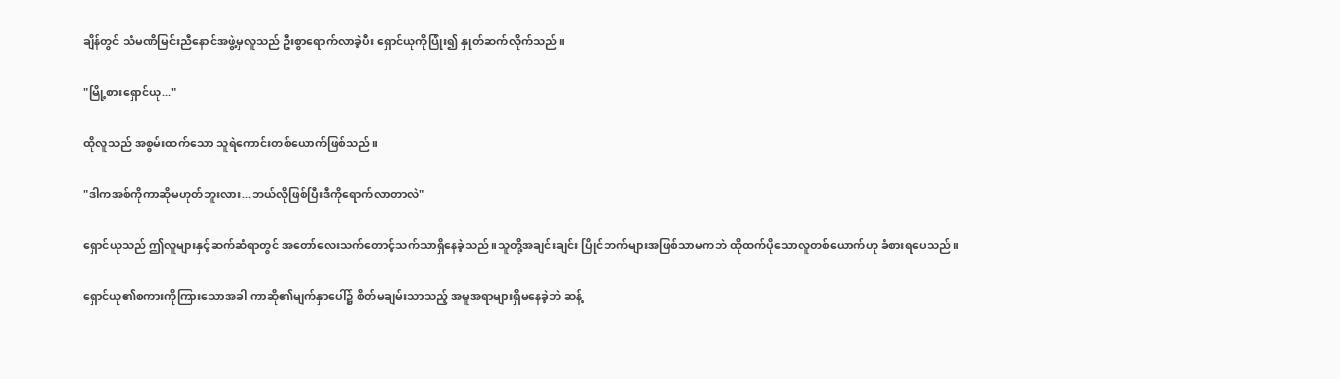ချိန်တွင် သံမဏိမြင်းညီနောင်အဖွဲ့မှလူသည် ဦးစွာရောက်လာခဲ့ပီး ရှောင်ယုကိုပြုံး၍ နှုတ်ဆက်လိုက်သည်။

"မြို့စားရှောင်ယု..."

ထိုလူသည် အစွမ်းထက်သော သူရဲကောင်းတစ်ယောက်ဖြစ်သည်။

"ဒါကအစ်ကိုကာဆိုမဟုတ်ဘူးလား...ဘယ်လိုဖြစ်ပြီးဒီကိုရောက်လာတာလဲ"

ရှောင်ယုသည် ဤလူများနှင့်ဆက်ဆံရာတွင် အတော်လေးသက်တောင့်သက်သာရှိနေခဲ့သည်။သူတို့အချင်းချင်း ပြိုင်ဘက်များအဖြစ်သာမကဘဲ ထိုထက်ပိုသောလူတစ်ယောက်ဟု ခံစားရပေသည်။

ရှောင်ယု၏စကားကိုကြားသောအခါ ကာဆို၏မျက်နှာပေါ်၌ စိတ်မချမ်းသာသည့် အမူအရာများရှိမနေခဲ့ဘဲ ဆန့်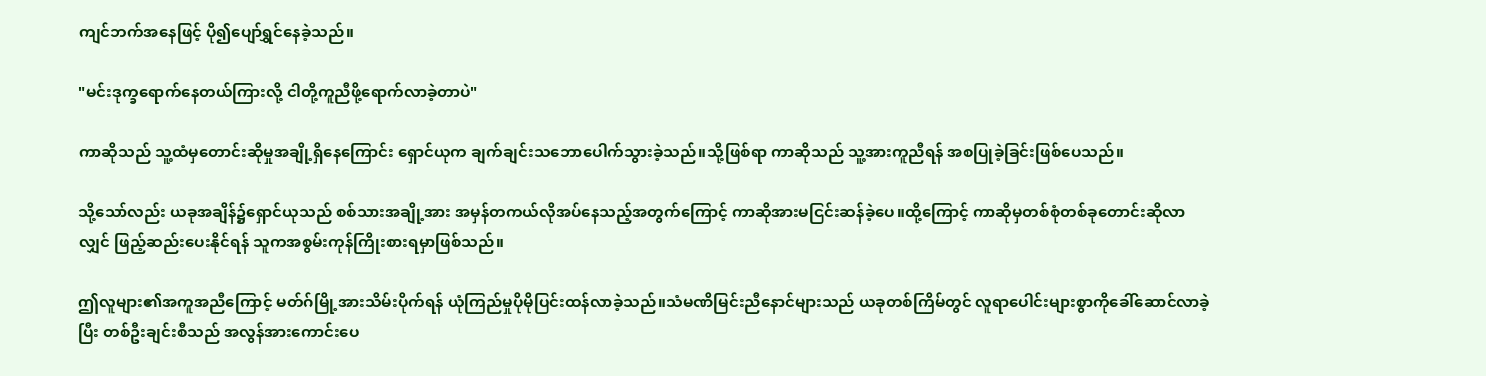ကျင်ဘက်အနေဖြင့် ပို၍ပျော်ရွှင်နေခဲ့သည်။

"မင်းဒုက္ခရောက်နေတယ်ကြားလို့ ငါတို့ကူညီဖို့ရောက်လာခဲ့တာပဲ"

ကာဆိုသည် သူ့ထံမှတောင်းဆိုမှုအချို့ရှိနေကြောင်း ရှောင်ယုက ချက်ချင်းသဘောပေါက်သွားခဲ့သည်။သို့ဖြစ်ရာ ကာဆိုသည် သူ့အားကူညီရန် အစပြုခဲ့ခြင်းဖြစ်ပေသည်။

သို့သော်လည်း ယခုအချိန်၌ရှောင်ယုသည် စစ်သားအချို့အား အမှန်တကယ်လိုအပ်နေသည့်အတွက်ကြောင့် ကာဆိုအားမငြင်းဆန်ခဲ့ပေ။ထို့ကြောင့် ကာဆိုမှတစ်စုံတစ်ခုတောင်းဆိုလာလျှင် ဖြည့်ဆည်းပေးနိုင်ရန် သူကအစွမ်းကုန်ကြိုးစားရမှာဖြစ်သည်။

ဤလူများ၏အကူအညီကြောင့် မတ်ဂ်မြို့အားသိမ်းပိုက်ရန် ယုံကြည်မှုပိုမိုပြင်းထန်လာခဲ့သည်။သံမဏိမြင်းညီနောင်များသည် ယခုတစ်ကြိမ်တွင် လူရာပေါင်းများစွာကိုခေါ်ဆောင်လာခဲ့ပြီး တစ်ဦးချင်းစီသည် အလွန်အားကောင်းပေ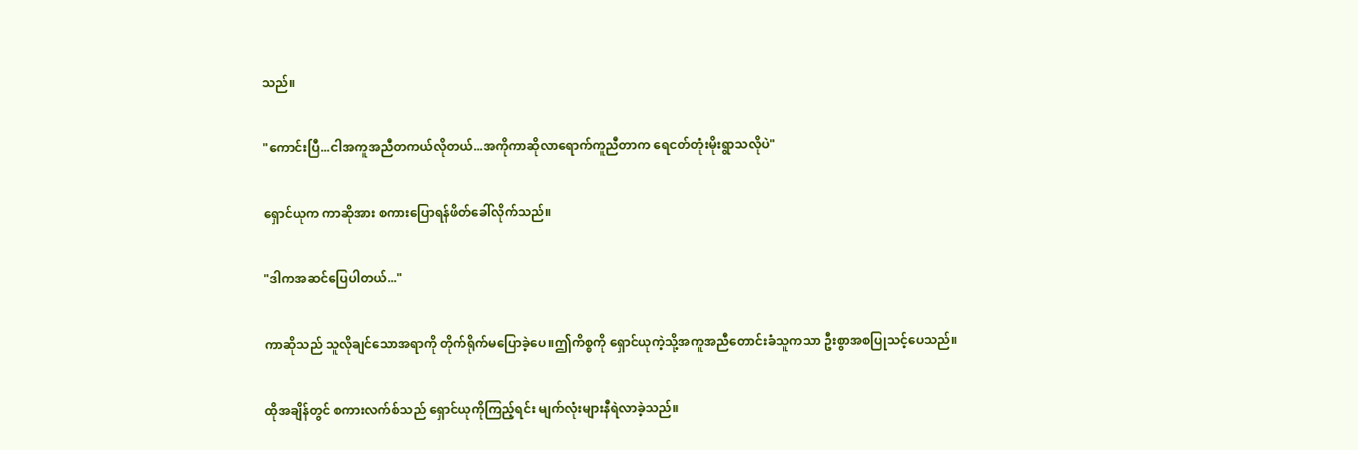သည်။

"ကောင်းပြီ...ငါအကူအညီတကယ်လိုတယ်...အကိုကာဆိုလာရောက်ကူညီတာက ရေငတ်တုံးမိုးရွာသလိုပဲ"

ရှောင်ယုက ကာဆိုအား စကားပြောရန်ဖိတ်ခေါ်လိုက်သည်။

"ဒါကအဆင်ပြေပါတယ်..."

ကာဆိုသည် သူလိုချင်သောအရာကို တိုက်ရိုက်မပြောခဲ့ပေ။ဤကိစ္စကို ရှောင်ယုကဲ့သို့အကူအညီတောင်းခံသူကသာ ဦးစွာအစပြုသင့်ပေသည်။

ထိုအချိန်တွင် စကားလက်စ်သည် ရှောင်ယုကိုကြည့်ရင်း မျက်လုံးများနီရဲလာခဲ့သည်။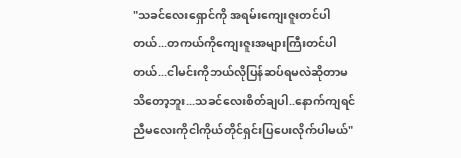"သခင်လေးရှောင်ကို အရမ်းကျေးဇူးတင်ပါတယ်...တကယ်ကိုကျေးဇူးအများကြီးတင်ပါတယ်...ငါမင်းကိုဘယ်လိုပြန်ဆပ်ရမလဲဆိုတာမသိတော့ဘူး...သခင်လေးစိတ်ချပါ..နောက်ကျရင် ညီမလေးကိုငါကိုယ်တိုင်ရှင်းပြပေးလိုက်ပါမယ်"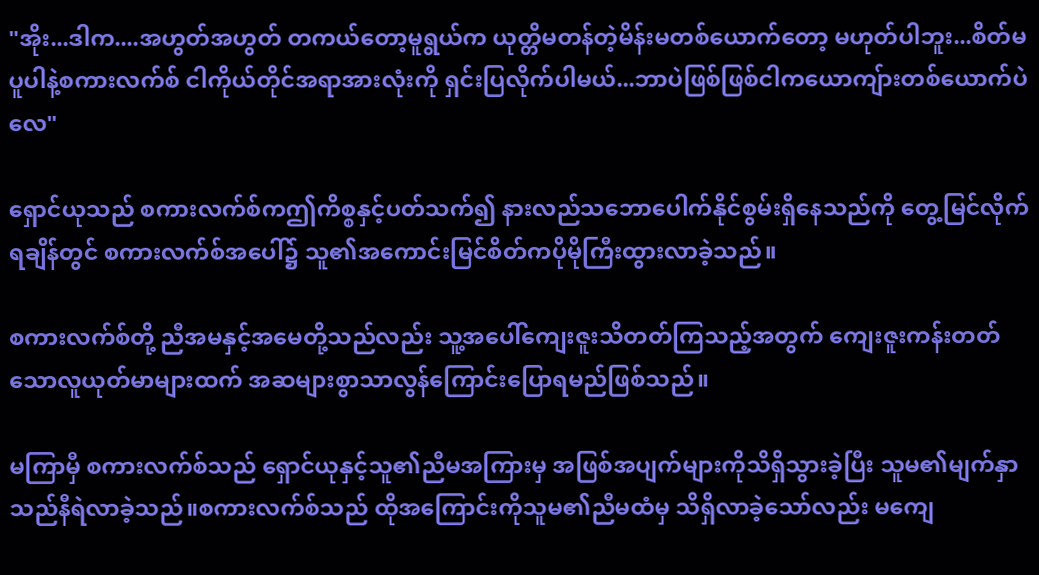"အိုး...ဒါက....အဟွတ်အဟွတ် တကယ်တော့မူရွယ်က ယုတ္တိမတန်တဲ့မိန်းမတစ်ယောက်တော့ မဟုတ်ပါဘူး...စိတ်မပူပါနဲ့စကားလက်စ် ငါကိုယ်တိုင်အရာအားလုံးကို ရှင်းပြလိုက်ပါမယ်...ဘာပဲဖြစ်ဖြစ်ငါကယောကျ်ားတစ်ယောက်ပဲလေ"

ရှောင်ယုသည် စကားလက်စ်ကဤကိစ္စနှင့်ပတ်သက်၍ နားလည်သဘောပေါက်နိုင်စွမ်းရှိနေသည်ကို တွေ့မြင်လိုက်ရချိန်တွင် စကားလက်စ်အပေါ်၌ သူ၏အကောင်းမြင်စိတ်ကပိုမိုကြီးထွားလာခဲ့သည်။

စကားလက်စ်တို့ ညီအမနှင့်အမေတို့သည်လည်း သူ့အပေါ်ကျေးဇူးသိတတ်ကြသည့်အတွက် ကျေးဇူးကန်းတတ်သောလူယုတ်မာများထက် အဆများစွာသာလွန်ကြောင်းပြောရမည်ဖြစ်သည်။

မကြာမှီ စကားလက်စ်သည် ရှောင်ယုနှင့်သူ၏ညီမအကြားမှ အဖြစ်အပျက်များကိုသိရှိသွားခဲ့ပြီး သူမ၏မျက်နှာသည်နီရဲလာခဲ့သည်။စကားလက်စ်သည် ထိုအကြောင်းကိုသူမ၏ညီမထံမှ သိရှိလာခဲ့သော်လည်း မကျေ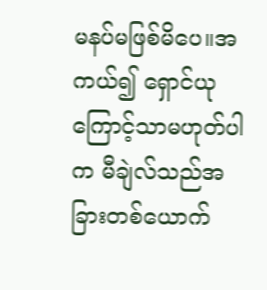မနပ်မဖြစ်မိပေ။အကယ်၍ ရှောင်ယုကြောင့်သာမဟုတ်ပါက မီချဲလ်သည်အခြားတစ်ယောက်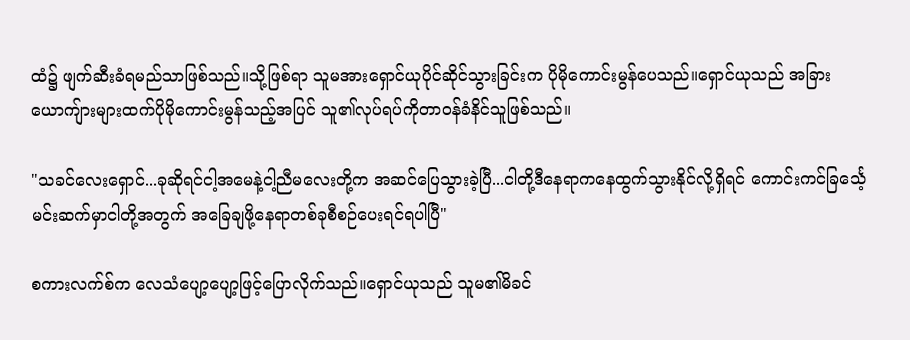ထံ၌ ဖျက်ဆီးခံရမည်သာဖြစ်သည်။သို့ဖြစ်ရာ သူမအားရှောင်ယုပိုင်ဆိုင်သွားခြင်းက ပိုမိုကောင်းမွန်ပေသည်။ရှောင်ယုသည် အခြားယောကျ်ားများထက်ပိုမိုကောင်းမွန်သည့်အပြင် သူ၏လုပ်ရပ်ကိုတာဝန်ခံနိင်သူဖြစ်သည်။

"သခင်လေးရှောင်...ခုဆိုရင်ငါ့အမေနဲ့ငါ့ညီမလေးတို့က အဆင်ပြေသွားခဲ့ပြီ...ငါတို့ဒီနေရာကနေထွက်သွားနိုင်လို့ရှိရင် ကောင်းကင်ခြင်္သေ့မင်းဆက်မှာငါတို့အတွက် အခြေချဖို့နေရာတစ်ခုစီစဉ်ပေးရင်ရပါပြီ"

စကားလက်စ်က လေသံပျော့ပျော့ဖြင့်ပြောလိုက်သည်။ရှောင်ယုသည် သူမ၏မိခင်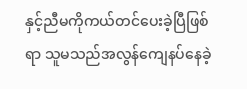နှင့်ညီမကိုကယ်တင်ပေးခဲ့ပြီဖြစ်ရာ သူမသည်အလွန်ကျေနပ်နေခဲ့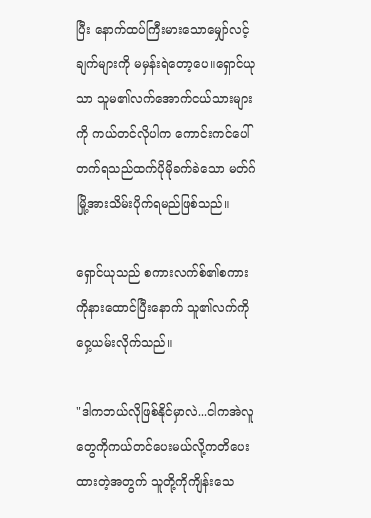ပြီး နောက်ထပ်ကြီးမားသောမျှော်လင့်ချက်များကို မမှန်းရဲတော့ပေ။ရှောင်ယုသာ သူမ၏လက်အောက်ငယ်သားများကို ကယ်တင်လိုပါက ကောင်းကင်ပေါ်တက်ရသည်ထက်ပိုမိုခက်ခဲသော မတ်ဂ်မြို့အားသိမ်းပိုက်ရမည်ဖြစ်သည်။

ရှောင်ယုသည် စကားလက်စ်၏စကားကိုနားထောင်ပြီးနောက် သူ၏လက်ကိုဝှေ့ယမ်းလိုက်သည်။

"ဒါကဘယ်လိုဖြစ်နိုင်မှာလဲ...ငါကအဲလူတွေကိုကယ်တင်ပေးမယ်လို့ကတိပေးထားတဲ့အတွက် သူတို့ကိုကျိန်းသေ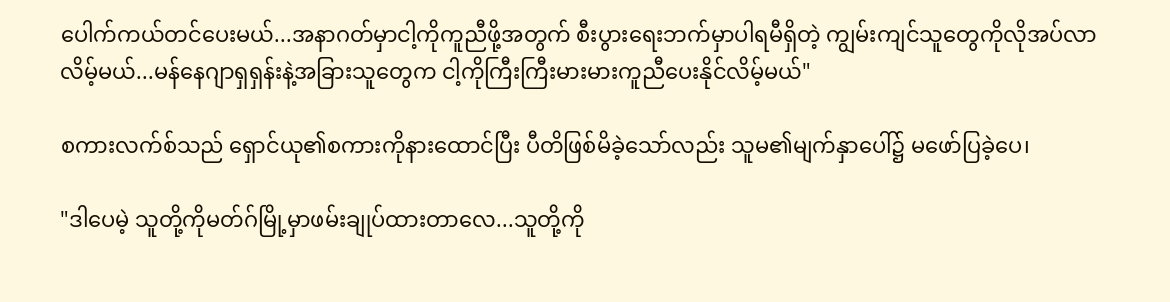ပေါက်ကယ်တင်ပေးမယ်...အနာဂတ်မှာငါ့ကိုကူညီဖို့အတွက် စီးပွားရေးဘက်မှာပါရမီရှိတဲ့ ကျွမ်းကျင်သူတွေကိုလိုအပ်လာလိမ့်မယ်...မန်နေဂျာရှရှန်းနဲ့အခြားသူတွေက ငါ့ကိုကြီးကြီးမားမားကူညီပေးနိုင်လိမ့်မယ်"

စကားလက်စ်သည် ရှောင်ယု၏စကားကိုနားထောင်ပြီး ပီတိဖြစ်မိခဲ့သော်လည်း သူမ၏မျက်နှာပေါ်၌ မဖော်ပြခဲ့ပေ၊

"ဒါပေမဲ့ သူတို့ကိုမတ်ဂ်မြို့မှာဖမ်းချုပ်ထားတာလေ...သူတို့ကို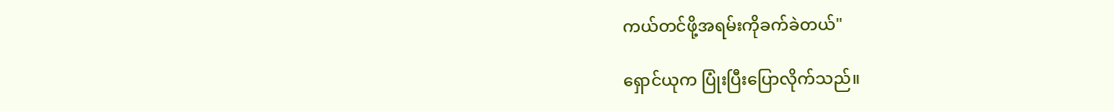ကယ်တင်ဖို့အရမ်းကိုခက်ခဲတယ်"

ရှောင်ယုက ပြုံးပြီးပြောလိုက်သည်။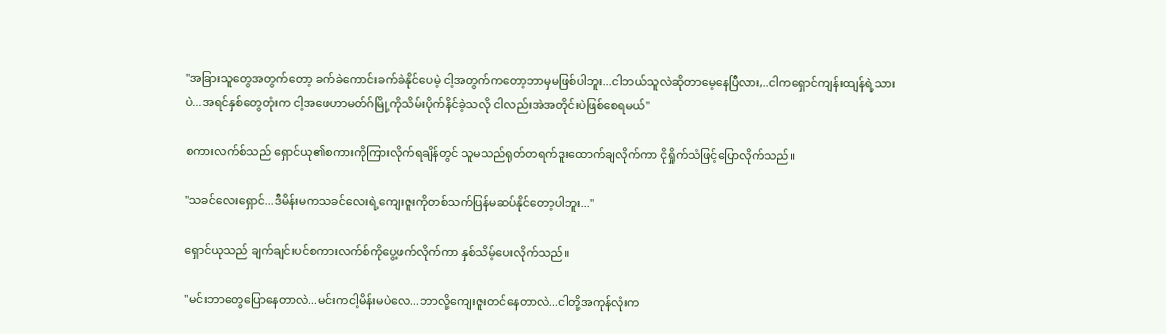"အခြားသူတွေအတွက်တော့ ခက်ခဲကောင်းခက်ခဲနိုင်ပေမဲ့ ငါ့အတွက်ကတော့ဘာမှမဖြစ်ပါဘူး...ငါဘယ်သူလဲဆိုတာမေ့နေပြီလား,..ငါကရှောင်ကျန်းထျန်ရဲ့သားပဲ...အရင်နှစ်တွေတုံးက ငါ့အဖေဟာမတ်ဂ်မြို့ကိုသိမ်းပိုက်နိင်ခဲ့သလို ငါလည်းအဲအတိုင်းပဲဖြစ်စေရမယ်"

စကားလက်စ်သည် ရှောင်ယု၏စကားကိုကြားလိုက်ရချိန်တွင် သူမသည်ရုတ်တရက်ဒူးထောက်ချလိုက်ကာ ငိုရှိုက်သံဖြင့်ပြောလိုက်သည်။

"သခင်လေးရှောင်...ဒီမိန်းမကသခင်လေးရဲ့ကျေးဇူးကိုတစ်သက်ပြန်မဆပ်နိုင်တော့ပါဘူး..."

ရှောင်ယုသည် ချက်ချင်းပင်စကားလက်စ်ကိုပွေ့ဖက်လိုက်ကာ နှစ်သိမ့်ပေးလိုက်သည်။

"မင်းဘာတွေပြောနေတာလဲ...မင်းကငါ့မိန်းမပဲလေ...ဘာလို့ကျေးဇူးတင်နေတာလဲ...ငါတို့အကုန်လုံးက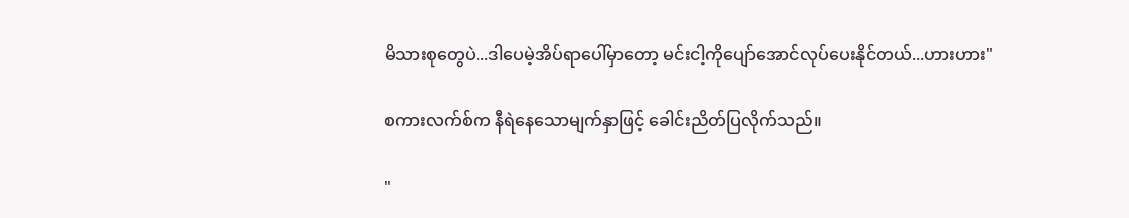မိသားစုတွေပဲ...ဒါပေမဲ့အိပ်ရာပေါ်မှာတော့ မင်းငါ့ကိုပျော်အောင်လုပ်ပေးနိုင်တယ်...ဟားဟား"

စကားလက်စ်က နီရဲနေသောမျက်နှာဖြင့် ခေါင်းညိတ်ပြလိုက်သည်။

"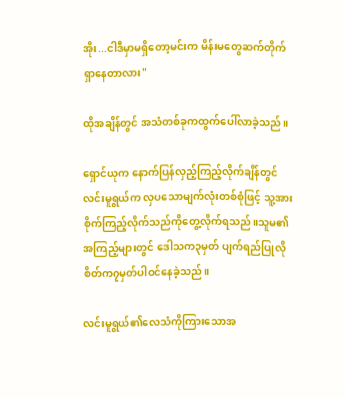အိုး...ငါဒီမှာမရှိတော့မင်းက မိန်းမတွေဆက်တိုက်ရှာနေတာလား"

ထိုအချိန်တွင် အသံတစ်ခုကထွက်ပေါ်လာခဲ့သည်။

ရှောင်ယုက နောက်ပြန်လှည့်ကြည့်လိုက်ချိန်တွင် လင်းမူရွယ်က လှပသောမျက်လုံးတစ်စုံဖြင့် သူ့အားစိုက်ကြည့်လိုက်သည်ကိုတွေ့လိုက်ရသည်။သူမ၏အကြည့်များတွင် ဒေါသက၃မှတ် ပျက်ရည်ပြုလိုစိတ်က၇မှတ်ပါဝင်နေခဲ့သည်။

လင်းမူရွယ်၏လေသံကိုကြားသောအ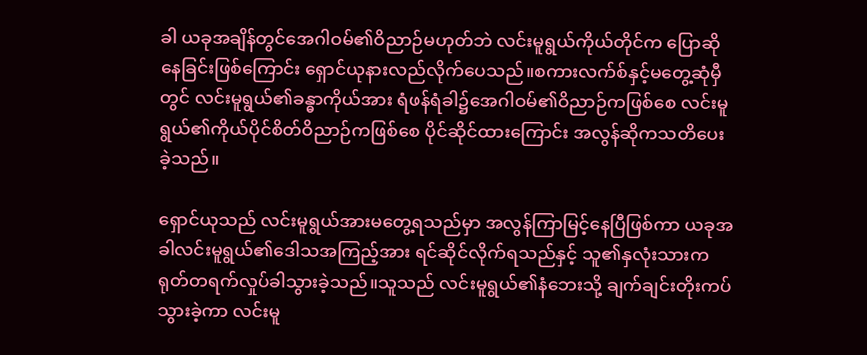ခါ ယခုအချိန်တွင်အေဂါဝမ်၏ဝိညာဉ်မဟုတ်ဘဲ လင်းမူရွယ်ကိုယ်တိုင်က ပြောဆိုနေခြင်းဖြစ်ကြောင်း ရှောင်ယုနားလည်လိုက်ပေသည်။စကားလက်စ်နှင့်မတွေ့ဆုံမှီတွင် လင်းမူရွယ်၏ခန္ဓာကိုယ်အား ရံဖန်ရံခါ၌အေဂါဝမ်၏ဝိညာဉ်ကဖြစ်စေ လင်းမူရွယ်၏ကိုယ်ပိုင်စိတ်ဝိညာဉ်ကဖြစ်စေ ပိုင်ဆိုင်ထားကြောင်း အလွန်ဆိုကသတိပေးခဲ့သည်။

ရှောင်ယုသည် လင်းမူရွယ်အားမတွေ့ရသည်မှာ အလွန်ကြာမြင့်နေပြီဖြစ်ကာ ယခုအခါလင်းမူရွယ်၏ဒေါသအကြည့်အား ရင်ဆိုင်လိုက်ရသည်နှင့် သူ၏နှလုံးသားကရုတ်တရက်လှုပ်ခါသွားခဲ့သည်။သူသည် လင်းမူရွယ်၏နံဘေးသို့ ချက်ချင်းတိုးကပ်သွားခဲ့ကာ လင်းမူ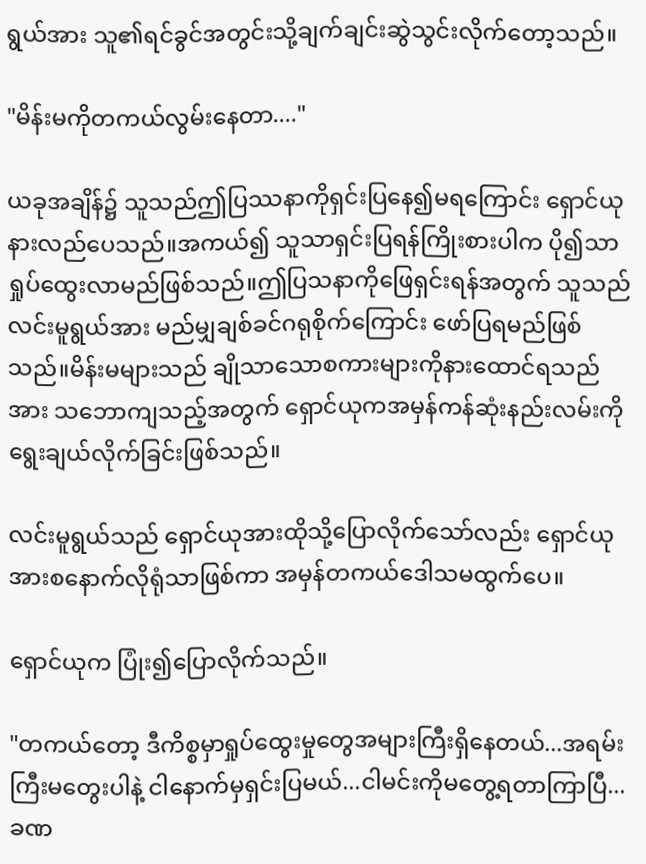ရွယ်အား သူ၏ရင်ခွင်အတွင်းသို့ချက်ချင်းဆွဲသွင်းလိုက်တော့သည်။

"မိန်းမကိုတကယ်လွမ်းနေတာ...."

ယခုအချိန်၌ သူသည်ဤပြဿနာကိုရှင်းပြနေ၍မရကြောင်း ရှောင်ယုနားလည်ပေသည်။အကယ်၍ သူသာရှင်းပြရန်ကြိုးစားပါက ပို၍သာရှုပ်ထွေးလာမည်ဖြစ်သည်။ဤပြသနာကိုဖြေရှင်းရန်အတွက် သူသည်လင်းမူရွယ်အား မည်မျှချစ်ခင်ဂရုစိုက်ကြောင်း ဖော်ပြရမည်ဖြစ်သည်။မိန်းမများသည် ချိုသာသောစကားများကိုနားထောင်ရသည်အား သဘောကျသည့်အတွက် ရှောင်ယုကအမှန်ကန်ဆုံးနည်းလမ်းကို ရွေးချယ်လိုက်ခြင်းဖြစ်သည်။

လင်းမူရွယ်သည် ရှောင်ယုအားထိုသို့ပြောလိုက်သော်လည်း ရှောင်ယုအားစနောက်လိုရုံသာဖြစ်ကာ အမှန်တကယ်ဒေါသမထွက်ပေ။

ရှောင်ယုက ပြုံး၍ပြောလိုက်သည်။

"တကယ်တော့ ဒီကိစ္စမှာရှုပ်ထွေးမှုတွေအများကြီးရှိနေတယ်...အရမ်းကြီးမတွေးပါနဲ့ ငါနောက်မှရှင်းပြမယ်...ငါမင်းကိုမတွေ့ရတာကြာပြီ...ခဏ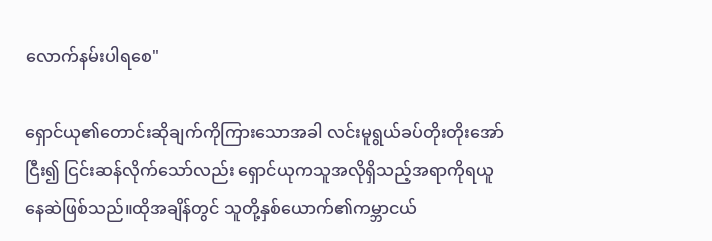လောက်နမ်းပါရစေ"

ရှောင်ယု၏တောင်းဆိုချက်ကိုကြားသောအခါ လင်းမူရွယ်ခပ်တိုးတိုးအော်ငြီး၍ ငြင်းဆန်လိုက်သော်လည်း ရှောင်ယုကသူအလိုရှိသည့်အရာကိုရယူနေဆဲဖြစ်သည်။ထိုအချိန်တွင် သူတို့နှစ်ယောက်၏ကမ္ဘာငယ်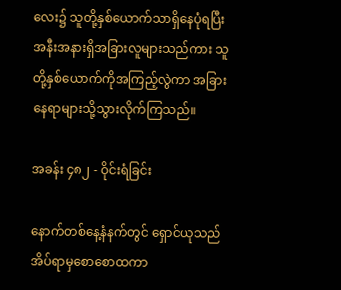လေး၌ သူတို့နှစ်ယောက်သာရှိနေပုံရပြီး အနီးအနားရှိအခြားလူများသည်ကား သူတို့နှစ်ယောက်ကိုအကြည့်လွဲကာ အခြားနေရာများသို့သွားလိုက်ကြသည်။

အခန်း ၄၈၂ - ဝိုင်းရံခြင်း

နောက်တစ်နေ့နံနက်တွင် ရှောင်ယုသည်အိပ်ရာမှစောစောထကာ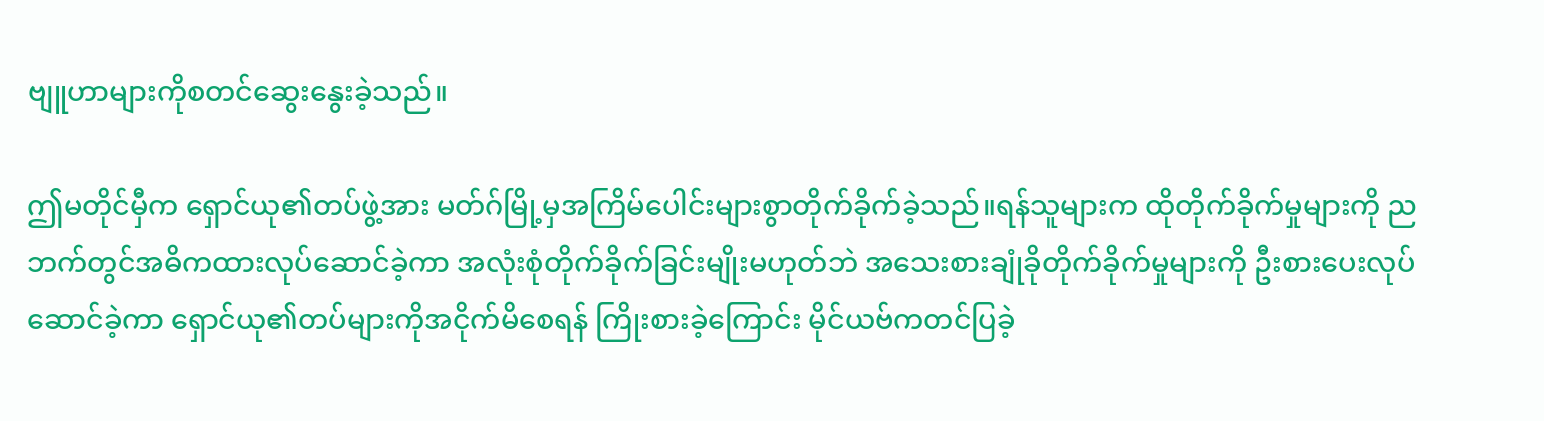ဗျူဟာများကိုစတင်ဆွေးနွေးခဲ့သည်။

ဤမတိုင်မှီက ရှောင်ယု၏တပ်ဖွဲ့အား မတ်ဂ်မြို့မှအကြိမ်ပေါင်းများစွာတိုက်ခိုက်ခဲ့သည်။ရန်သူများက ထိုတိုက်ခိုက်မှုများကို ညဘက်တွင်အဓိကထားလုပ်ဆောင်ခဲ့ကာ အလုံးစုံတိုက်ခိုက်ခြင်းမျိုးမဟုတ်ဘဲ အသေးစားချုံခိုတိုက်ခိုက်မှုများကို ဦးစားပေးလုပ်ဆောင်ခဲ့ကာ ရှောင်ယု၏တပ်များကိုအငိုက်မိစေရန် ကြိုးစားခဲ့ကြောင်း မိုင်ယဗ်ကတင်ပြခဲ့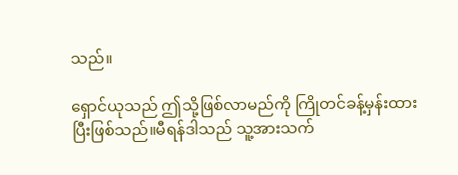သည်။

ရှောင်ယုသည် ဤသို့ဖြစ်လာမည်ကို ကြိုတင်ခန့်မှန်းထားပြီးဖြစ်သည်။မီရန်ဒါသည် သူ့အားသက်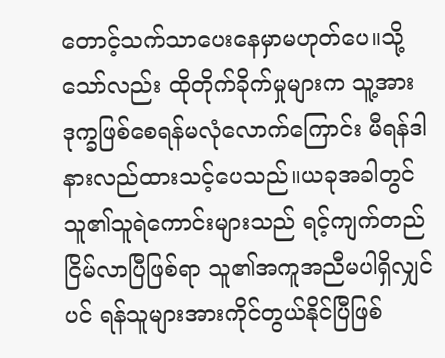တောင့်သက်သာပေးနေမှာမဟုတ်ပေ။သို့သော်လည်း ထိုတိုက်ခိုက်မှုများက သူ့အားဒုက္ခဖြစ်စေရန်မလုံလောက်ကြောင်း မီရန်ဒါနားလည်ထားသင့်ပေသည်။ယခုအခါတွင် သူ၏သူရဲကောင်းများသည် ရင့်ကျက်တည်ငြိမ်လာပြီဖြစ်ရာ သူ၏အကူအညီမပါရှိလျှင်ပင် ရန်သူများအားကိုင်တွယ်နိုင်ပြီဖြစ်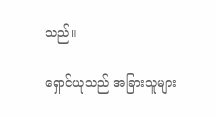သည်။

ရှောင်ယုသည် အခြားသူများ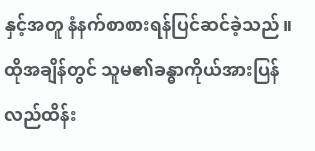နှင့်အတူ နံနက်စာစားရန်ပြင်ဆင်ခဲ့သည်။ထိုအချိန်တွင် သူမ၏ခန္ဓာကိုယ်အားပြန်လည်ထိန်း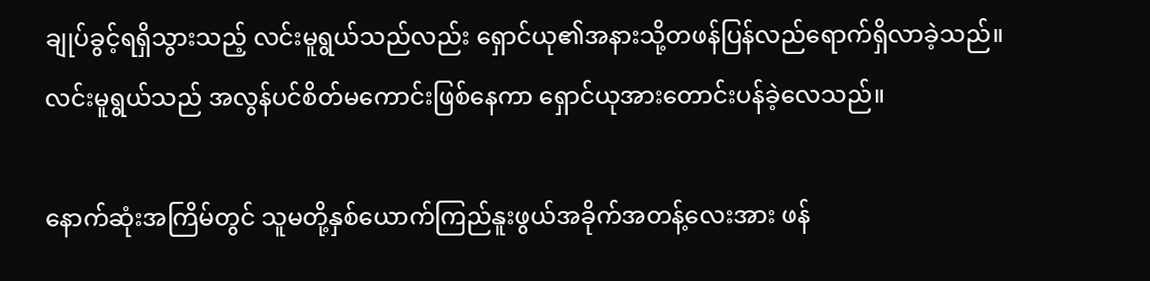ချုပ်ခွင့်ရရှိသွားသည့် လင်းမူရွယ်သည်လည်း ရှောင်ယု၏အနားသို့တဖန်ပြန်လည်ရောက်ရှိလာခဲ့သည်။လင်းမူရွယ်သည် အလွန်ပင်စိတ်မကောင်းဖြစ်နေကာ ရှောင်ယုအားတောင်းပန်ခဲ့လေသည်။

နောက်ဆုံးအကြိမ်တွင် သူမတို့နှစ်ယောက်ကြည်နူးဖွယ်အခိုက်အတန့်လေးအား ဖန်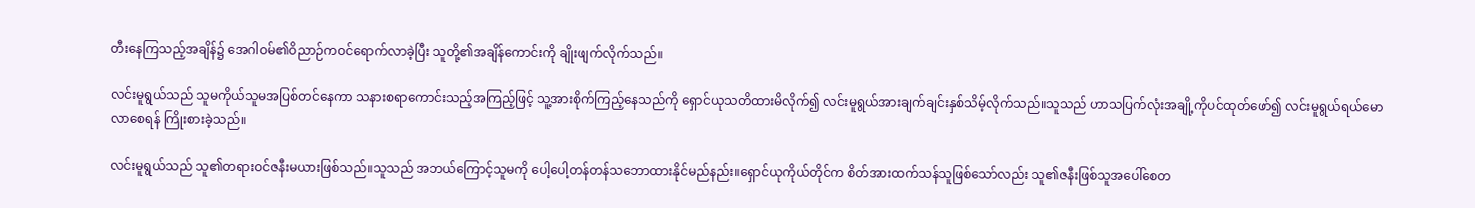တီးနေကြသည့်အချိန်၌ အေဂါဝမ်၏ဝိညာဉ်ကဝင်ရောက်လာခဲ့ပြီး သူတို့၏အချိန်ကောင်းကို ချိုးဖျက်လိုက်သည်။

လင်းမူရွယ်သည် သူမကိုယ်သူမအပြစ်တင်နေကာ သနားစရာကောင်းသည့်အကြည့်ဖြင့် သူ့အားစိုက်ကြည့်နေသည်ကို ရှောင်ယုသတိထားမိလိုက်၍ လင်းမူရွယ်အားချက်ချင်းနှစ်သိမ့်လိုက်သည်။သူသည် ဟာသပြက်လုံးအချို့ကိုပင်ထုတ်ဖော်၍ လင်းမူရွယ်ရယ်မောလာစေရန် ကြိုးစားခဲ့သည်။

လင်းမူရွယ်သည် သူ၏တရားဝင်ဇနီးမယားဖြစ်သည်။သူသည် အဘယ်ကြောင့်သူမကို ပေါ့ပေါ့တန်တန်သဘောထားနိုင်မည်နည်း။ရှောင်ယုကိုယ်တိုင်က စိတ်အားထက်သန်သူဖြစ်သော်လည်း သူ၏ဇနီးဖြစ်သူအပေါ်စေတ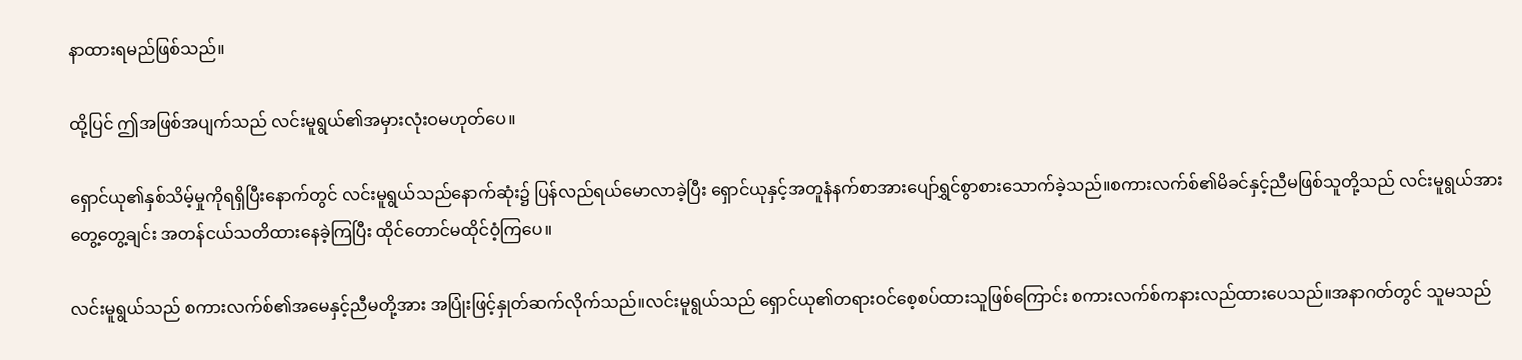နာထားရမည်ဖြစ်သည်။

ထို့ပြင် ဤအဖြစ်အပျက်သည် လင်းမူရွယ်၏အမှားလုံးဝမဟုတ်ပေ။

ရှောင်ယု၏နှစ်သိမ့်မှုကိုရရှိပြီးနောက်တွင် လင်းမူရွယ်သည်နောက်ဆုံး၌ ပြန်လည်ရယ်မောလာခဲ့ပြီး ရှောင်ယုနှင့်အတူနံနက်စာအားပျော်ရွှင်စွာစားသောက်ခဲ့သည်။စကားလက်စ်၏မိခင်နှင့်ညီမဖြစ်သူတို့သည် လင်းမူရွယ်အားတွေ့တွေ့ချင်း အတန်ငယ်သတိထားနေခဲ့ကြပြီး ထိုင်တောင်မထိုင်ဝံ့ကြပေ။

လင်းမူရွယ်သည် စကားလက်စ်၏အမေနှင့်ညီမတို့အား အပြုံးဖြင့်နှုတ်ဆက်လိုက်သည်။လင်းမူရွယ်သည် ရှောင်ယု၏တရားဝင်စေ့စပ်ထားသူဖြစ်ကြောင်း စကားလက်စ်ကနားလည်ထားပေသည်။အနာဂတ်တွင် သူမသည်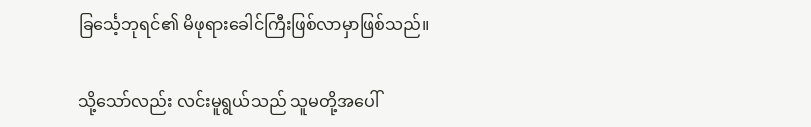ခြင်္သေ့ဘုရင်၏ မိဖုရားခေါင်ကြီးဖြစ်လာမှာဖြစ်သည်။

သို့သော်လည်း လင်းမူရွယ်သည် သူမတို့အပေါ်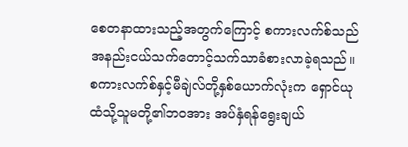စေတနာထားသည့်အတွက်ကြောင့် စကားလက်စ်သည် အနည်းငယ်သက်တောင့်သက်သာခံစားလာခဲ့ရသည်။စကားလက်စ်နှင့်မီချဲလ်တို့နှစ်ယောက်လုံးက ရှောင်ယုထံသို့သူမတို့၏ဘဝအား အပ်နှံရန်ရွေးချယ်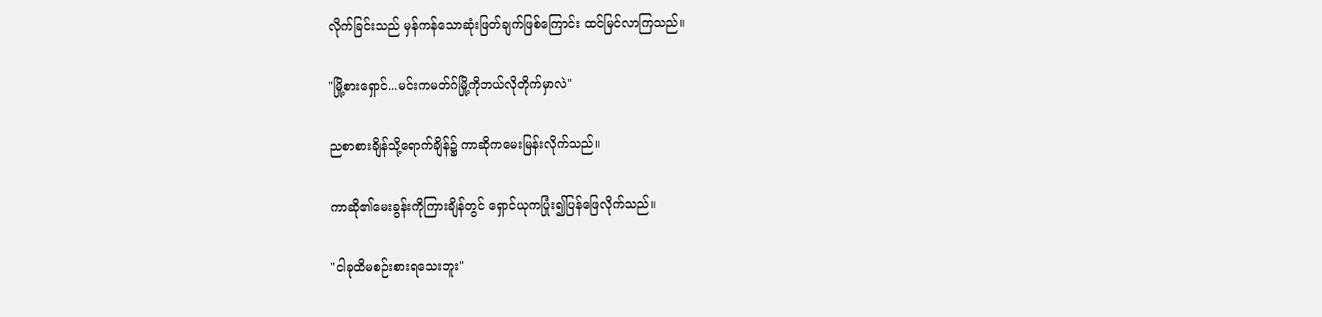လိုက်ခြင်းသည် မှန်ကန်သောဆုံးဖြတ်ချက်ဖြစ်ကြောင်း ထင်မြင်လာကြသည်။

"မြို့စားရှောင်...မင်းကမတ်ဂ်မြို့ကိုဘယ်လိုတိုက်မှာလဲ"

ညစာစားချိန်သို့ရောက်ချိန်၌ ကာဆိုကမေးမြန်းလိုက်သည်။

ကာဆို၏မေးခွန်းကိုကြားချိန်တွင် ရှောင်ယုကပြုံး၍ပြန်ဖြေလိုက်သည်။

"ငါခုထိမစဉ်းစားရသေးဘူး"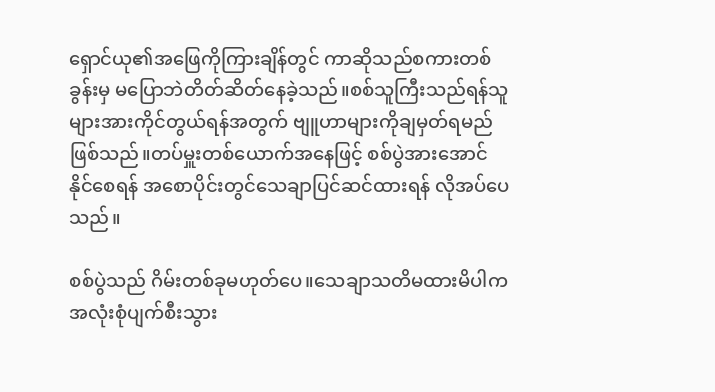ရှောင်ယု၏အဖြေကိုကြားချိန်တွင် ကာဆိုသည်စကားတစ်ခွန်းမှ မပြောဘဲတိတ်ဆိတ်နေခဲ့သည်။စစ်သူကြီးသည်ရန်သူများအားကိုင်တွယ်ရန်အတွက် ဗျူဟာများကိုချမှတ်ရမည်ဖြစ်သည်။တပ်မှူးတစ်ယောက်အနေဖြင့် စစ်ပွဲအားအောင်နိုင်စေရန် အစောပိုင်းတွင်သေချာပြင်ဆင်ထားရန် လိုအပ်ပေသည်။

စစ်ပွဲသည် ဂိမ်းတစ်ခုမဟုတ်ပေ။သေချာသတိမထားမိပါက အလုံးစုံပျက်စီးသွား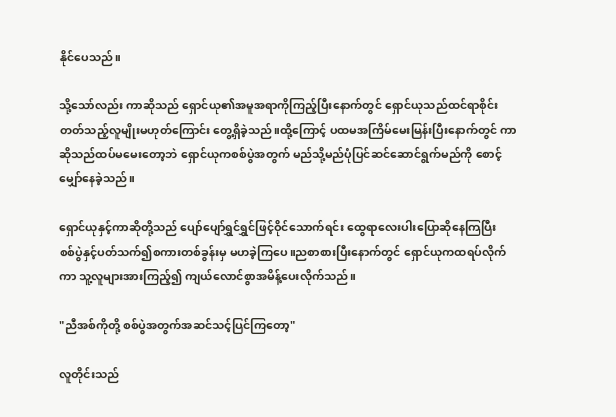နိုင်ပေသည်။

သို့သော်လည်း ကာဆိုသည် ရှောင်ယု၏အမူအရာကိုကြည့်ပြီးနောက်တွင် ရှောင်ယုသည်ထင်ရာစိုင်းတတ်သည့်လူမျိုးမဟုတ်ကြောင်း တွေ့ရှိခဲ့သည်။ထို့ကြောင့် ပထမအကြိမ်မေးမြန်းပြီးနောက်တွင် ကာဆိုသည်ထပ်မမေးတော့ဘဲ ရှောင်ယုကစစ်ပွဲအတွက် မည်သို့မည်ပုံပြင်ဆင်ဆောင်ရွက်မည်ကို စောင့်မျှော်နေခဲ့သည်။

ရှောင်ယုနှင့်ကာဆိုတို့သည် ပျော်ပျော်ရွှင်ရွှင်ဖြင့်ဝိုင်သောက်ရင်း ထွေရာလေးပါးပြောဆိုနေကြပြီး စစ်ပွဲနှင့်ပတ်သက်၍စကားတစ်ခွန်းမှ မဟခဲ့ကြပေ။ညစာစားပြီးနောက်တွင် ရှောင်ယုကထရပ်လိုက်ကာ သူ့လူများအားကြည့်၍ ကျယ်လောင်စွာအမိန့်ပေးလိုက်သည်။

"ညီအစ်ကိုတို့ စစ်ပွဲအတွက်အဆင်သင့်ပြင်ကြတော့"

လူတိုင်းသည်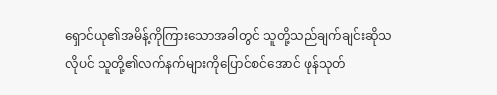ရှောင်ယု၏အမိန့်ကိုကြားသောအခါတွင် သူတို့သည်ချက်ချင်းဆိုသလိုပင် သူတို့၏လက်နက်များကိုပြောင်စင်အောင် ဖုန်သုတ်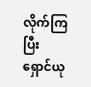လိုက်ကြပြီး ရှောင်ယု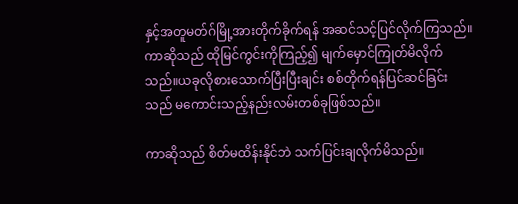နှင့်အတူမတ်ဂ်မြို့အားတိုက်ခိုက်ရန် အဆင်သင့်ပြင်လိုက်ကြသည်။ကာဆိုသည် ထိုမြင်ကွင်းကိုကြည့်၍ မျက်မှောင်ကြုတ်မိလိုက်သည်။ယခုလိုစားသောက်ပြီးပြီးချင်း စစ်တိုက်ရန်ပြင်ဆင်ခြင်းသည် မကောင်းသည့်နည်းလမ်းတစ်ခုဖြစ်သည်။

ကာဆိုသည် စိတ်မထိန်းနိုင်ဘဲ သက်ပြင်းချလိုက်မိသည်။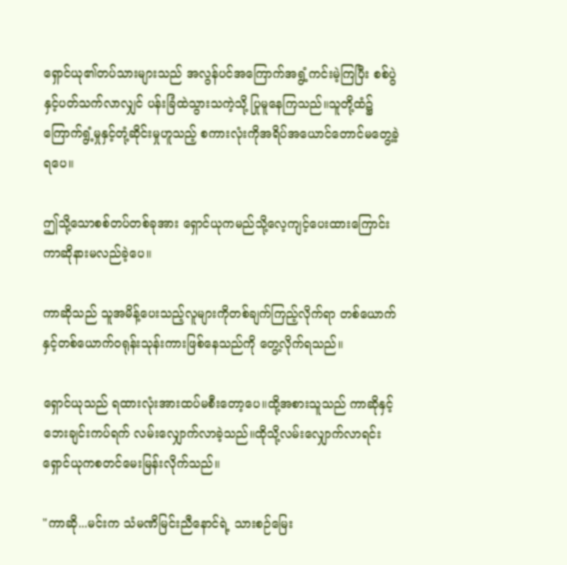ရှောင်ယု၏တပ်သားများသည် အလွန်ပင်အကြောက်အရွံ့ကင်းမဲ့ကြပြီး စစ်ပွဲနှင့်ပတ်သက်လာလျှင် ပန်းခြံထဲသွားသကဲ့သို့ ပြုမူနေကြသည်။သူတို့ထံ၌ ကြောက်ရွံ့မှုနှင့်တုံ့ဆိုင်းမှုဟူသည့် စကားလုံးကိုအရိပ်အယောင်တောင်မတွေ့ခဲ့ရပေ။

ဤသို့သောစစ်တပ်တစ်ခုအား ရှောင်ယုကမည်သို့လေ့ကျင့်ပေးထားကြောင်း ကာဆိုနားမလည်ခဲ့ပေ။

ကာဆိုသည် သူအမိန့်ပေးသည့်လူများကိုတစ်ချက်ကြည့်လိုက်ရာ တစ်ယောက်နှင့်တစ်ယောက်ဝရုန်းသုန်းကားဖြစ်နေသည်ကို တွေ့လိုက်ရသည်။

ရှောင်ယုသည် ရထားလုံးအားထပ်မစီးတော့ပေ။ထို့အစားသူသည် ကာဆိုနှင့်ဘေးချင်းကပ်ရက် လမ်းလျှောက်လာခဲ့သည်။ထိုသို့လမ်းလျှောက်လာရင်း ရှောင်ယုကစတင်မေးမြန်းလိုက်သည်။

"ကာဆို...မင်းက သံမဏိမြင်းညီနောင်ရဲ့ သားစဉ်မြေး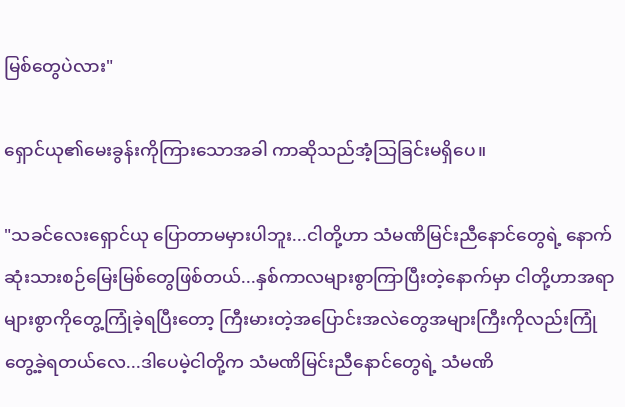မြစ်တွေပဲလား"

ရှောင်ယု၏မေးခွန်းကိုကြားသောအခါ ကာဆိုသည်အံ့သြခြင်းမရှိပေ။

"သခင်လေးရှောင်ယု ပြောတာမမှားပါဘူး...ငါတို့ဟာ သံမဏိမြင်းညီနောင်တွေရဲ့ နောက်ဆုံးသားစဉ်မြေးမြစ်တွေဖြစ်တယ်...နှစ်ကာလများစွာကြာပြီးတဲ့နောက်မှာ ငါတို့ဟာအရာများစွာကိုတွေ့ကြုံခဲ့ရပြီးတော့ ကြီးမားတဲ့အပြောင်းအလဲတွေအများကြီးကိုလည်းကြုံတွေ့ခဲ့ရတယ်လေ...ဒါပေမဲ့ငါတို့က သံမဏိမြင်းညီနောင်တွေရဲ့ သံမဏိ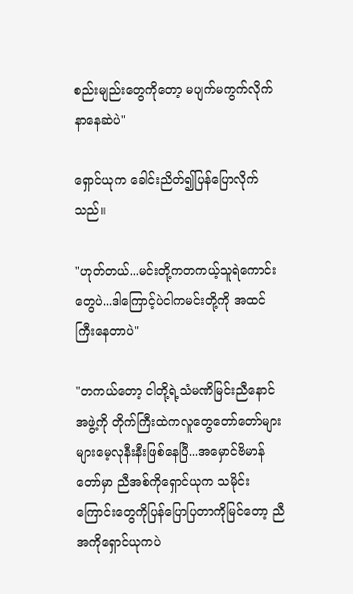စည်းမျည်းတွေကိုတော့ မပျက်မကွက်လိုက်နာနေဆဲပဲ"

ရှောင်ယုက ခေါင်းညိတ်၍ပြန်ပြောလိုက်သည်။

"ဟုတ်တယ်...မင်းတို့ကတကယ့်သူရဲကောင်းတွေပဲ...ဒါကြောင့်ပဲငါကမင်းတို့ကို အထင်ကြီးနေတာပဲ"

"တကယ်တော့ ငါတို့ရဲ့သံမဏိမြင်းညီနောင်အဖွဲ့ကို တိုက်ကြီးထဲကလူတွေတော်တော်များများမေ့လုနီးနီးဖြစ်နေပြီ...အမှောင်ဗိမာန်တော်မှာ ညီအစ်ကိုရှောင်ယုက သမိုင်းကြောင်းတွေကိုပြန်ပြောပြတာကိုမြင်တော့ ညီအကိုရှောင်ယုကပဲ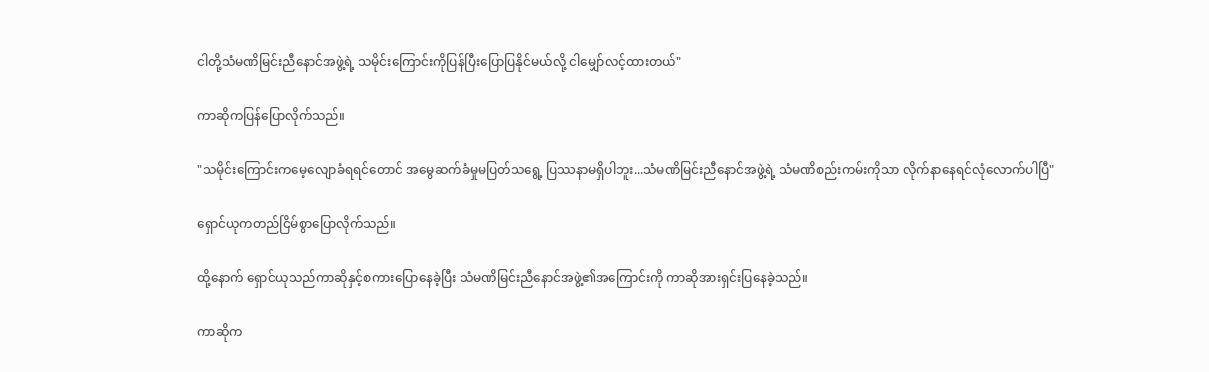ငါတို့သံမဏိမြင်းညီနောင်အဖွဲ့ရဲ့ သမိုင်းကြောင်းကိုပြန်ပြီးပြောပြနိုင်မယ်လို့ ငါမျှော်လင့်ထားတယ်"

ကာဆိုကပြန်ပြောလိုက်သည်။

"သမိုင်းကြောင်းကမေ့လျောခံရရင်တောင် အမွေဆက်ခံမှုမပြတ်သရွေ့ ပြဿနာမရှိပါဘူး...သံမဏိမြင်းညီနောင်အဖွဲ့ရဲ့ သံမဏိစည်းကမ်းကိုသာ လိုက်နာနေရင်လုံလောက်ပါပြီ"

ရှောင်ယုကတည်ငြိမ်စွာပြောလိုက်သည်။

ထို့နောက် ရှောင်ယုသည်ကာဆိုနှင့်စကားပြောနေခဲ့ပြီး သံမဏိမြင်းညီနောင်အဖွဲ့၏အကြောင်းကို ကာဆိုအားရှင်းပြနေခဲ့သည်။

ကာဆိုက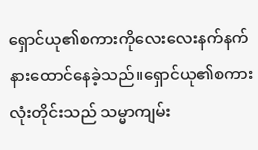ရှောင်ယု၏စကားကိုလေးလေးနက်နက်နားထောင်နေခဲ့သည်။ရှောင်ယု၏စကားလုံးတိုင်းသည် သမ္မာကျမ်း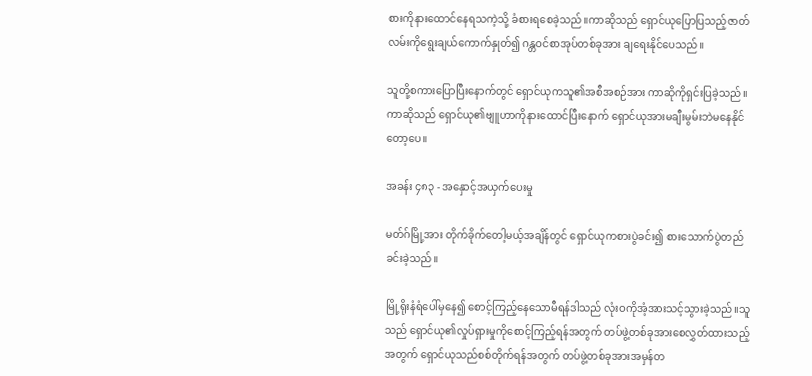စားကိုနားထောင်နေရသကဲ့သို့ ခံစားရစေခဲ့သည်။ကာဆိုသည် ရှောင်ယုပြောပြသည့်ဇာတ်လမ်းကိုရွေးချယ်ကောက်နှုတ်၍ ဂန္တဝင်စာအုပ်တစ်ခုအား ချရေးနိုင်ပေသည်။

သူတို့စကားပြောပြီးနောက်တွင် ရှောင်ယုကသူ၏အစီအစဉ်အား ကာဆိုကိုရှင်းပြခဲ့သည်။ကာဆိုသည် ရှောင်ယု၏ဗျူဟာကိုနားထောင်ပြီးနောက် ရှောင်ယုအားမချီးမွမ်းဘဲမနေနိုင်တော့ပေ။

အခန်း ၄၈၃ - အနှောင့်အယှက်ပေးမှု

မတ်ဂ်မြို့အား တိုက်ခိုက်တေါ့မယ့်အချိန်တွင် ရှောင်ယုကစားပွဲခင်း၍ စားသောက်ပွဲတည်ခင်းခဲ့သည်။

မြို့ရိုးနံရံပေါ်မှနေ၍ စောင့်ကြည့်နေသောမီရန်ဒါသည် လုံးဝကိုအံ့အားသင့်သွားခဲ့သည်။သူသည် ရှောင်ယု၏လှုပ်ရှားမှုကိုစောင့်ကြည့်ရန်အတွက် တပ်ဖွဲ့တစ်ခုအားစေလွှတ်ထားသည့်အတွက် ရှောင်ယုသည်စစ်တိုက်ရန်အတွက် တပ်ဖွဲ့တစ်ခုအားအမှန်တ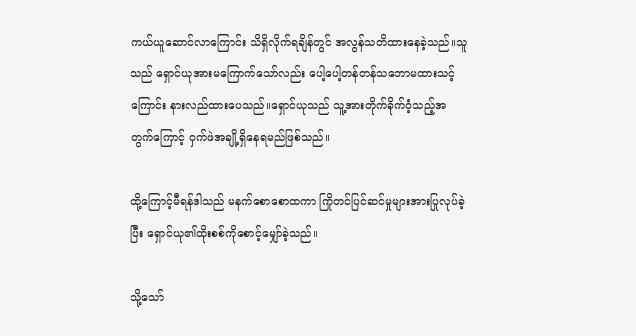ကယ်ယူဆောင်လာကြောင်း သိရှိလိုက်ရချိန်တွင် အလွန်သတိထားနေခဲ့သည်။သူသည် ရှောင်ယုအားမကြောက်သော်လည်း ပေါ့ပေါ့တန်တန်သဘောမထားသင့်ကြောင်း နားလည်ထားပေသည်။ရှောင်ယုသည် သူ့အားတိုက်ခိုက်ဝံ့သည့်အတွက်ကြောင့် ဝှက်ဖဲအချို့ရှိနေရမည်ဖြစ်သည်။

ထို့ကြောင့်မီရန်ဒါသည် မနက်စောစောထကာ ကြိုတင်ပြင်ဆင်မှုများအားပြုလုပ်ခဲ့ပြီး ရှောင်ယု၏ထိုးစစ်ကိုစောင့်မျှော်ခဲ့သည်။

သို့သော်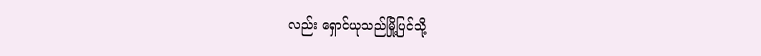လည်း ရှောင်ယုသည်မြို့ပြင်သို့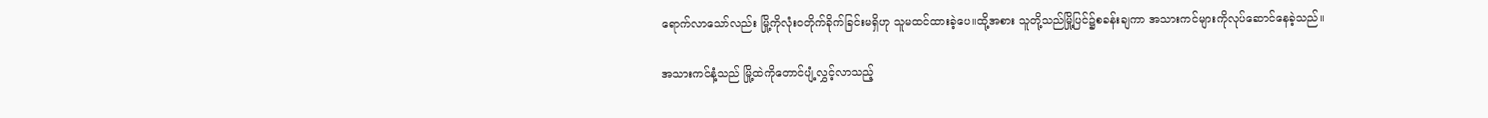ရောက်လာသော်လည်း မြို့ကိုလုံးဝတိုက်ခိုက်ခြင်းမရှိဟု သူမထင်ထားခဲ့ပေ။ထို့အစား သူတို့သည်မြို့ပြင်၌စခန်းချကာ အသားကင်များကိုလုပ်ဆောင်နေခဲ့သည်။

အသားကင်နံ့သည် မြို့ထဲကိုတောင်ပျံ့လွှင့်လာသည့်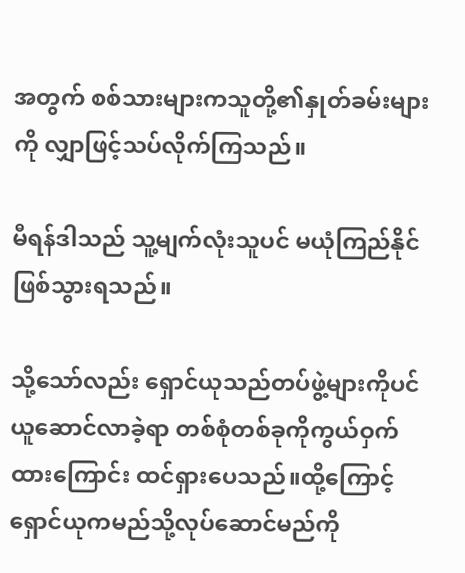အတွက် စစ်သားများကသူတို့၏နှုတ်ခမ်းများကို လျှာဖြင့်သပ်လိုက်ကြသည်။

မီရန်ဒါသည် သူ့မျက်လုံးသူပင် မယုံကြည်နိုင်ဖြစ်သွားရသည်။

သို့သော်လည်း ရှောင်ယုသည်တပ်ဖွဲ့များကိုပင် ယူဆောင်လာခဲ့ရာ တစ်စုံတစ်ခုကိုကွယ်ဝှက်ထားကြောင်း ထင်ရှားပေသည်။ထို့ကြောင့် ရှောင်ယုကမည်သို့လုပ်ဆောင်မည်ကို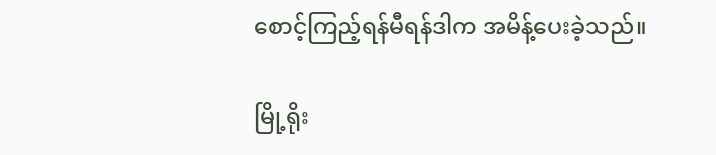စောင့်ကြည့်ရန်မီရန်ဒါက အမိန့်ပေးခဲ့သည်။

မြို့ရိုး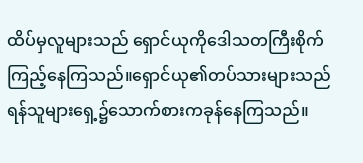ထိပ်မှလူများသည် ရှောင်ယုကိုဒေါသတကြီးစိုက်ကြည့်နေကြသည်။ရှောင်ယု၏တပ်သားများသည် ရန်သူများရှေ့၌သောက်စားကခုန်နေကြသည်။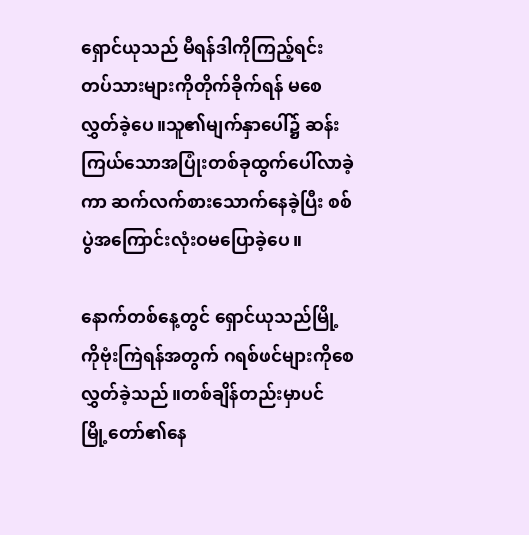ရှောင်ယုသည် မီရန်ဒါကိုကြည့်ရင်း တပ်သားများကိုတိုက်ခိုက်ရန် မစေလွှတ်ခဲ့ပေ။သူ၏မျက်နှာပေါ်၌ ဆန်းကြယ်သောအပြုံးတစ်ခုထွက်ပေါ်လာခဲ့ကာ ဆက်လက်စားသောက်နေခဲ့ပြီး စစ်ပွဲအကြောင်းလုံးဝမပြောခဲ့ပေ။

နောက်တစ်နေ့တွင် ရှောင်ယုသည်မြို့ကိုဗုံးကြဲရန်အတွက် ဂရစ်ဖင်များကိုစေလွှတ်ခဲ့သည်။တစ်ချိန်တည်းမှာပင် မြို့တော်၏နေ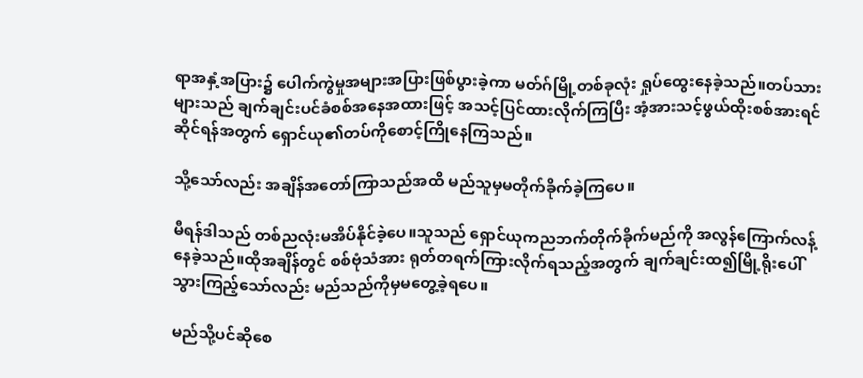ရာအနှံ့အပြား၌ ပေါက်ကွဲမှုအများအပြားဖြစ်ပွားခဲ့ကာ မတ်ဂ်မြို့တစ်ခုလုံး ရှုပ်ထွေးနေခဲ့သည်။တပ်သားများသည် ချက်ချင်းပင်ခံစစ်အနေအထားဖြင့် အသင့်ပြင်ထားလိုက်ကြပြီး အံ့အားသင့်ဖွယ်ထိုးစစ်အားရင်ဆိုင်ရန်အတွက် ရှောင်ယု၏တပ်ကိုစောင့်ကြိုနေကြသည်။

သို့သော်လည်း အချိန်အတော်ကြာသည်အထိ မည်သူမှမတိုက်ခိုက်ခဲ့ကြပေ။

မီရန်ဒါသည် တစ်ညလုံးမအိပ်နိုင်ခဲ့ပေ။သူသည် ရှောင်ယုကညဘက်တိုက်ခိုက်မည်ကို အလွန်ကြောက်လန့်နေခဲ့သည်။ထိုအချိန်တွင် စစ်ဗုံသံအား ရုတ်တရက်ကြားလိုက်ရသည့်အတွက် ချက်ချင်းထ၍မြို့ရိုးပေါ်သွားကြည့်သော်လည်း မည်သည်ကိုမှမတွေ့ခဲ့ရပေ။

မည်သို့ပင်ဆိုစေ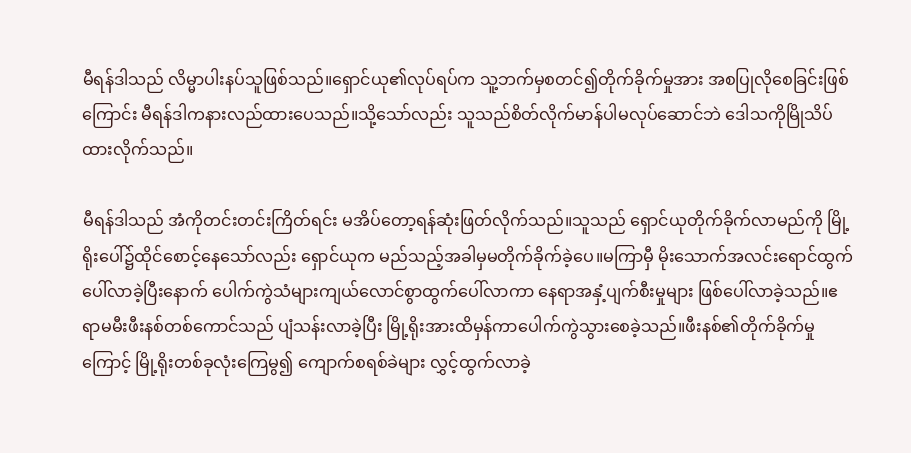မီရန်ဒါသည် လိမ္မာပါးနပ်သူဖြစ်သည်။ရှောင်ယု၏လုပ်ရပ်က သူ့ဘက်မှစတင်၍တိုက်ခိုက်မှုအား အစပြုလိုစေခြင်းဖြစ်ကြောင်း မီရန်ဒါကနားလည်ထားပေသည်။သို့သော်လည်း သူသည်စိတ်လိုက်မာန်ပါမလုပ်ဆောင်ဘဲ ဒေါသကိုမြိုသိပ်ထားလိုက်သည်။

မီရန်ဒါသည် အံကိုတင်းတင်းကြိတ်ရင်း မအိပ်တော့ရန်ဆုံးဖြတ်လိုက်သည်။သူသည် ရှောင်ယုတိုက်ခိုက်လာမည်ကို မြို့ရိုးပေါ်၌ထိုင်စောင့်နေသော်လည်း ရှောင်ယုက မည်သည့်အခါမှမတိုက်ခိုက်ခဲ့ပေ။မကြာမှီ မိုးသောက်အလင်းရောင်ထွက်ပေါ်လာခဲ့ပြီးနောက် ပေါက်ကွဲသံများကျယ်လောင်စွာထွက်ပေါ်လာကာ နေရာအနှံ့ပျက်စီးမှုများ ဖြစ်ပေါ်လာခဲ့သည်။ဧရာမမီးဖီးနစ်တစ်ကောင်သည် ပျံသန်းလာခဲ့ပြီး မြို့ရိုးအားထိမှန်ကာပေါက်ကွဲသွားစေခဲ့သည်။ဖီးနစ်၏တိုက်ခိုက်မှုကြောင့် မြို့ရိုးတစ်ခုလုံးကြေမွ၍ ကျောက်စရစ်ခဲများ လွှင့်ထွက်လာခဲ့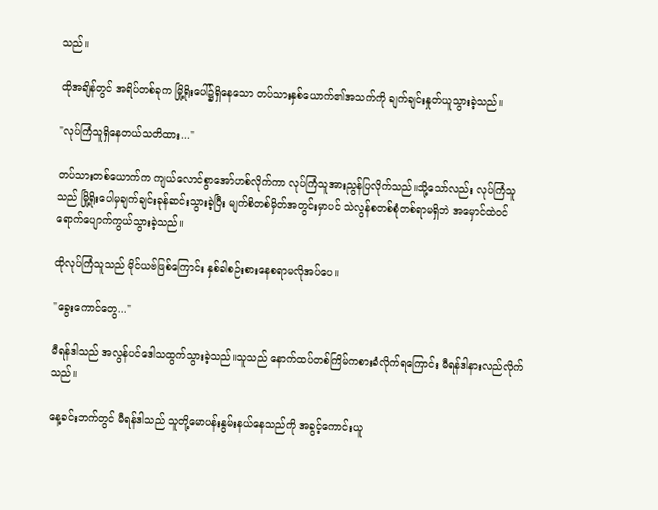သည်။

ထိုအချိန်တွင် အရိပ်တစ်ခုက မြို့ရိုးပေါ်၌ရှိနေသော တပ်သားနှစ်ယောက်၏အသက်ကို ချက်ချင်းနှုတ်ယူသွားခဲ့သည်။

"လုပ်ကြံသူရှိနေတယ်သတိထား..."

တပ်သားတစ်ယောက်က ကျယ်လောင်စွာအော်ဟစ်လိုက်ကာ လုပ်ကြံသူအားညွန်ပြလိုက်သည်။သို့သော်လည်း လုပ်ကြံသူသည် မြို့ရိုးပေါမှချက်ချင်းခုန်ဆင်းသွားခဲ့ပြီး မျက်စိတစ်မှိတ်အတွင်းမှာပင် သဲလွန်စတစ်စုံတစ်ရာမရှိဘဲ အမှောင်ထဲဝင်ရောက်ပျောက်ကွယ်သွားခဲ့သည်။

ထိုလုပ်ကြံသူသည် မိုင်ယဗ်ဖြစ်ကြောင်း နှစ်ခါစဉ်းစားနေစရာမလိုအပ်ပေ။

"ခွေးကောင်တွေ..."

မီရန်ဒါသည် အလွန်ပင်ဒေါသထွက်သွားခဲ့သည်။သူသည် နောက်ထပ်တစ်ကြိမ်ကစားခံလိုက်ရကြောင်း မီရန်ဒါနားလည်လိုက်သည်။

နေ့ခင်းဘက်တွင် မီရန်ဒါသည် သူတို့မောပန်းနွမ်းနယ်နေသည်ကို အခွင့်ကောင်းယူ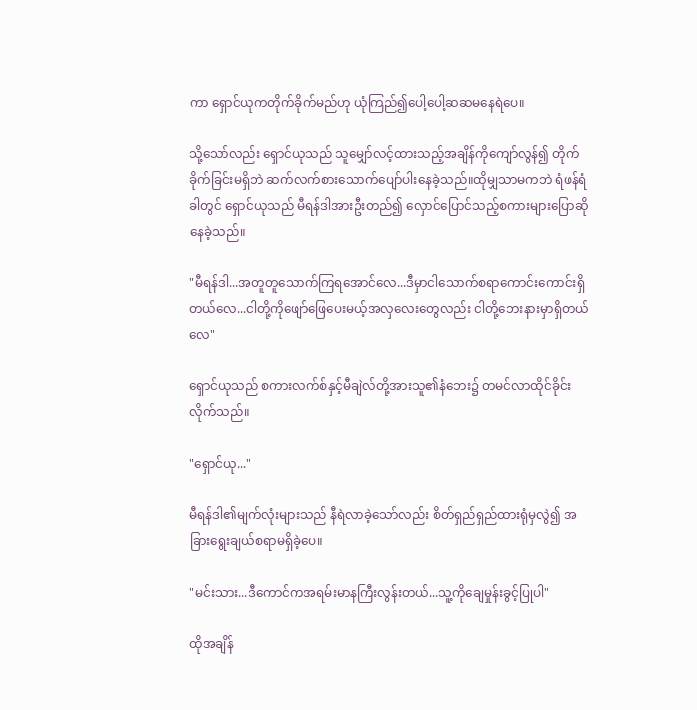ကာ ရှောင်ယုကတိုက်ခိုက်မည်ဟု ယုံကြည်၍ပေါ့ပေါ့ဆဆမနေရဲပေ။

သို့သော်လည်း ရှောင်ယုသည် သူမျှော်လင့်ထားသည့်အချိန်ကိုကျော်လွန်၍ တိုက်ခိုက်ခြင်းမရှိဘဲ ဆက်လက်စားသောက်ပျော်ပါးနေခဲ့သည်။ထိုမျှသာမကဘဲ ရံဖန်ရံခါတွင် ရှောင်ယုသည် မီရန်ဒါအားဦးတည်၍ လှောင်ပြောင်သည့်စကားများပြောဆိုနေခဲ့သည်။

"မီရန်ဒါ...အတူတူသောက်ကြရအောင်လေ...ဒီမှာငါသောက်စရာကောင်းကောင်းရှိတယ်လေ...ငါတို့ကိုဖျော်ဖြေပေးမယ့်အလှလေးတွေလည်း ငါတို့ဘေးနားမှာရှိတယ်လေ"

ရှောင်ယုသည် စကားလက်စ်နှင့်မီချဲလ်တို့အားသူ၏နံဘေး၌ တမင်လာထိုင်ခိုင်းလိုက်သည်။

"ရှောင်ယု..."

မီရန်ဒါ၏မျက်လုံးများသည် နီရဲလာခဲ့သော်လည်း စိတ်ရှည်ရှည်ထားရုံမှလွဲ၍ အခြားရွေးချယ်စရာမရှိခဲ့ပေ။

"မင်းသား...ဒီကောင်ကအရမ်းမာနကြီးလွန်းတယ်...သူ့ကိုချေမှုန်းခွင့်ပြုပါ"

ထိုအချိန်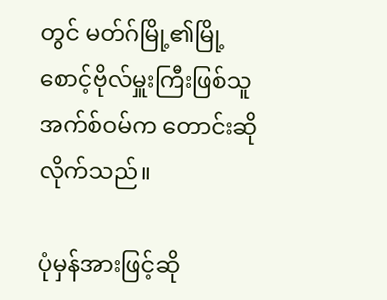တွင် မတ်ဂ်မြို့၏မြို့စောင့်ဗိုလ်မှူးကြီးဖြစ်သူ အက်စ်ဝမ်က တောင်းဆိုလိုက်သည်။

ပုံမှန်အားဖြင့်ဆို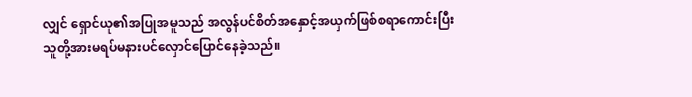လျှင် ရှောင်ယု၏အပြုအမူသည် အလွန်ပင်စိတ်အနှောင့်အယှက်ဖြစ်စရာကောင်းပြီး သူတို့အားမရပ်မနားပင်လှောင်ပြောင်နေခဲ့သည်။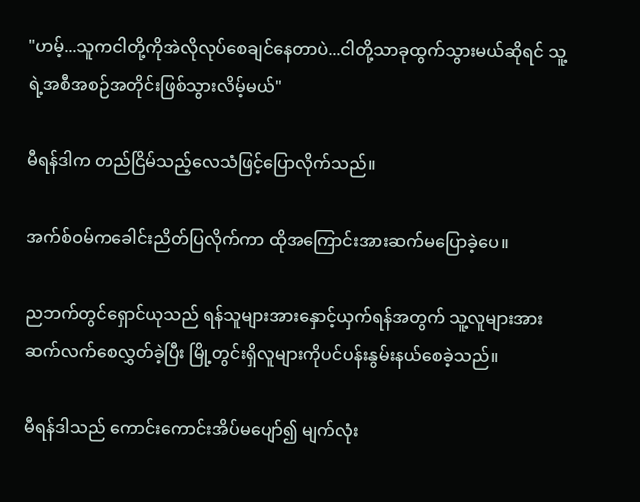"ဟမ့်...သူကငါတို့ကိုအဲလိုလုပ်စေချင်နေတာပဲ...ငါတို့သာခုထွက်သွားမယ်ဆိုရင် သူ့ရဲ့အစီအစဉ်အတိုင်းဖြစ်သွားလိမ့်မယ်"

မီရန်ဒါက တည်ငြိမ်သည့်လေသံဖြင့်ပြောလိုက်သည်။

အက်စ်ဝမ်ကခေါင်းညိတ်ပြလိုက်ကာ ထိုအကြောင်းအားဆက်မပြောခဲ့ပေ။

ညဘက်တွင်ရှောင်ယုသည် ရန်သူများအားနှောင့်ယှက်ရန်အတွက် သူ့လူများအားဆက်လက်စေလွှတ်ခဲ့ပြီး မြို့တွင်းရှိလူများကိုပင်ပန်းနွမ်းနယ်စေခဲ့သည်။

မီရန်ဒါသည် ကောင်းကောင်းအိပ်မပျော်၍ မျက်လုံး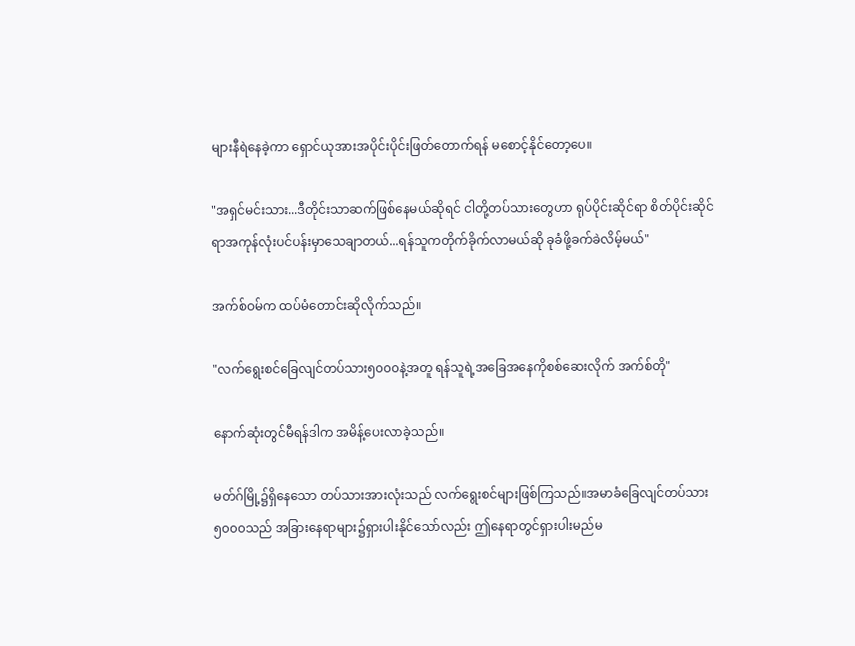များနီရဲနေခဲ့ကာ ရှောင်ယုအားအပိုင်းပိုင်းဖြတ်တောက်ရန် မစောင့်နိုင်တော့ပေ။

"အရှင်မင်းသား...ဒီတိုင်းသာဆက်ဖြစ်နေမယ်ဆိုရင် ငါတို့တပ်သားတွေဟာ ရုပ်ပိုင်းဆိုင်ရာ စိတ်ပိုင်းဆိုင်ရာအကုန်လုံးပင်ပန်းမှာသေချာတယ်...ရန်သူကတိုက်ခိုက်လာမယ်ဆို ခုခံဖို့ခက်ခဲလိမ့်မယ်"

အက်စ်ဝမ်က ထပ်မံတောင်းဆိုလိုက်သည်။

"လက်ရွေးစင်ခြေလျင်တပ်သား၅၀၀၀နဲ့အတူ ရန်သူရဲ့အခြေအနေကိုစစ်ဆေးလိုက် အက်စ်တို"

နောက်ဆုံးတွင်မီရန်ဒါက အမိန့်ပေးလာခဲ့သည်။

မတ်ဂ်မြို့၌ရှိနေသော တပ်သားအားလုံးသည် လက်ရွေးစင်များဖြစ်ကြသည်။အမာခံခြေလျင်တပ်သား၅၀၀၀သည် အခြားနေရာများ၌ရှားပါးနိုင်သော်လည်း ဤနေရာတွင်ရှားပါးမည်မ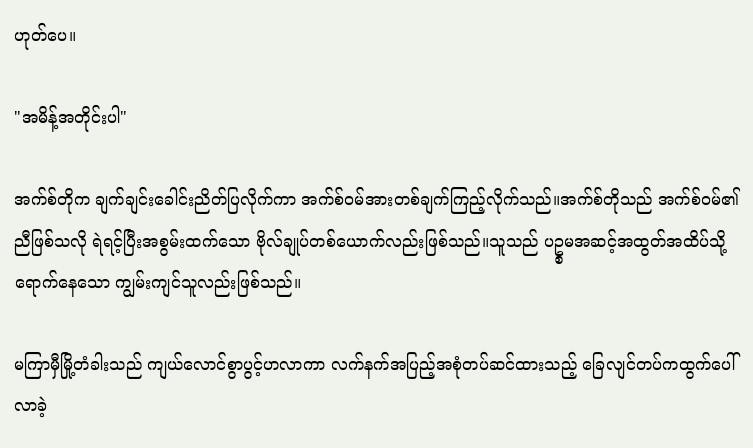ဟုတ်ပေ။

"အမိန့်အတိုင်းပါ"

အက်စ်တိုက ချက်ချင်းခေါင်းညိတ်ပြလိုက်ကာ အက်စ်ဝမ်အားတစ်ချက်ကြည့်လိုက်သည်။အက်စ်တိုသည် အက်စ်ဝမ်၏ညီဖြစ်သလို ရဲရင့်ပြီးအစွမ်းထက်သော ဗိုလ်ချုပ်တစ်ယောက်လည်းဖြစ်သည်။သူသည် ပဥ္စမအဆင့်အထွတ်အထိပ်သို့ရောက်နေသော ကျွမ်းကျင်သူလည်းဖြစ်သည်။

မကြာမှီမြို့တံခါးသည် ကျယ်လောင်စွာပွင့်ဟလာကာ လက်နက်အပြည့်အစုံတပ်ဆင်ထားသည့် ခြေလျင်တပ်ကထွက်ပေါ်လာခဲ့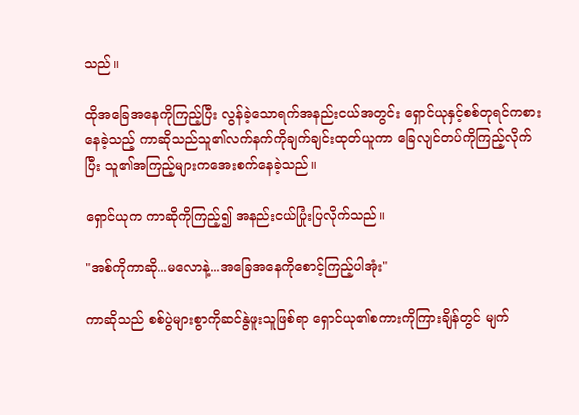သည်။

ထိုအခြေအနေကိုကြည့်ပြီး လွန်ခဲ့သောရက်အနည်းငယ်အတွင်း ရှောင်ယုနှင့်စစ်တုရင်ကစားနေခဲ့သည့် ကာဆိုသည်သူ၏လက်နက်ကိုချက်ချင်းထုတ်ယူကာ ခြေလျင်တပ်ကိုကြည့်လိုက်ပြီး သူ၏အကြည့်များကအေးစက်နေခဲ့သည်။

ရှောင်ယုက ကာဆိုကိုကြည့်၍ အနည်းငယ်ပြုံးပြလိုက်သည်။

"အစ်ကိုကာဆို...မလောနဲ့...အခြေအနေကိုစောင့်ကြည့်ပါအုံး"

ကာဆိုသည် စစ်ပွဲများစွာကိုဆင်နွဲဖူးသူဖြစ်ရာ ရှောင်ယု၏စကားကိုကြားချိန်တွင် မျက်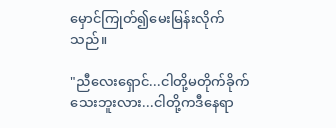မှောင်ကြုတ်၍မေးမြန်းလိုက်သည်။

"ညီလေးရှောင်...ငါတို့မတိုက်ခိုက်သေးဘူးလား...ငါတို့ကဒီနေရာ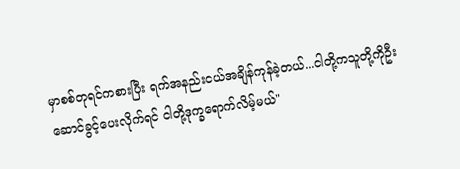မှာစစ်တုရင်ကစားပြီး ရက်အနည်းငယ်အချိန်ကုန်ခဲ့တယ်...ငါတို့ကသူတို့ကိုဦးဆောင်ခွင့်ပေးလိုက်ရင် ငါတို့ဒုက္ခရောက်လိမ့်မယ်"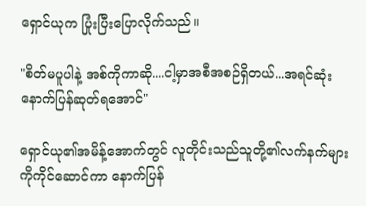ရှောင်ယုက ပြုံးပြီးပြောလိုက်သည်။

"စိတ်မပူပါနဲ့ အစ်ကိုကာဆို....ငါ့မှာအစီအစဉ်ရှိတယ်...အရင်ဆုံးနောက်ပြန်ဆုတ်ရအောင်"

ရှောင်ယု၏အမိန့်အောက်တွင် လူတိုင်းသည်သူတို့၏လက်နက်များကိုကိုင်ဆောင်ကာ နောက်ပြန်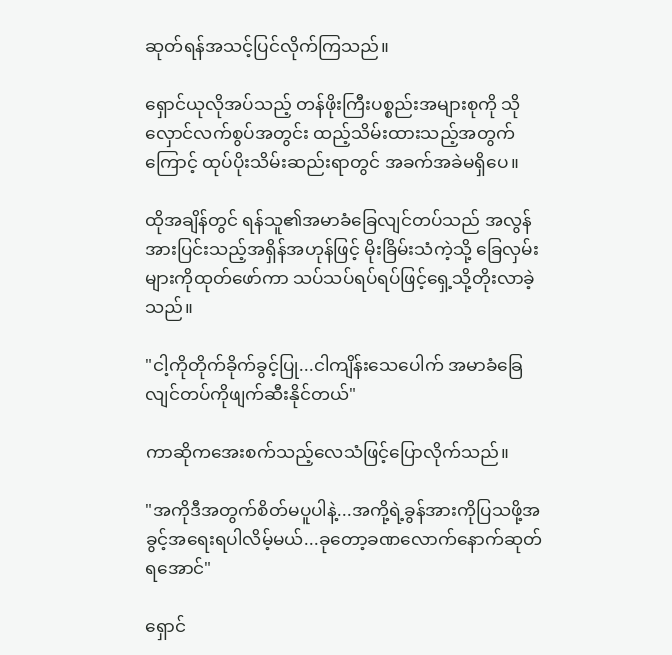ဆုတ်ရန်အသင့်ပြင်လိုက်ကြသည်။

ရှောင်ယုလိုအပ်သည့် တန်ဖိုးကြီးပစ္စည်းအများစုကို သိုလှောင်လက်စွပ်အတွင်း ထည့်သိမ်းထားသည့်အတွက်ကြောင့် ထုပ်ပိုးသိမ်းဆည်းရာတွင် အခက်အခဲမရှိပေ။

ထိုအချိန်တွင် ရန်သူ၏အမာခံခြေလျင်တပ်သည် အလွန်အားပြင်းသည့်အရှိန်အဟုန်ဖြင့် မိုးခြိမ်းသံကဲ့သို့ ခြေလှမ်းများကိုထုတ်ဖော်ကာ သပ်သပ်ရပ်ရပ်ဖြင့်ရှေ့သို့တိုးလာခဲ့သည်။

"ငါ့ကိုတိုက်ခိုက်ခွင့်ပြု...ငါကျိန်းသေပေါက် အမာခံခြေလျင်တပ်ကိုဖျက်ဆီးနိုင်တယ်"

ကာဆိုကအေးစက်သည့်လေသံဖြင့်ပြောလိုက်သည်။

"အကိုဒီအတွက်စိတ်မပူပါနဲ့...အကို့ရဲ့ခွန်အားကိုပြသဖို့အခွင့်အရေးရပါလိမ့်မယ်...ခုတော့ခဏလောက်နောက်ဆုတ်ရအောင်"

ရှောင်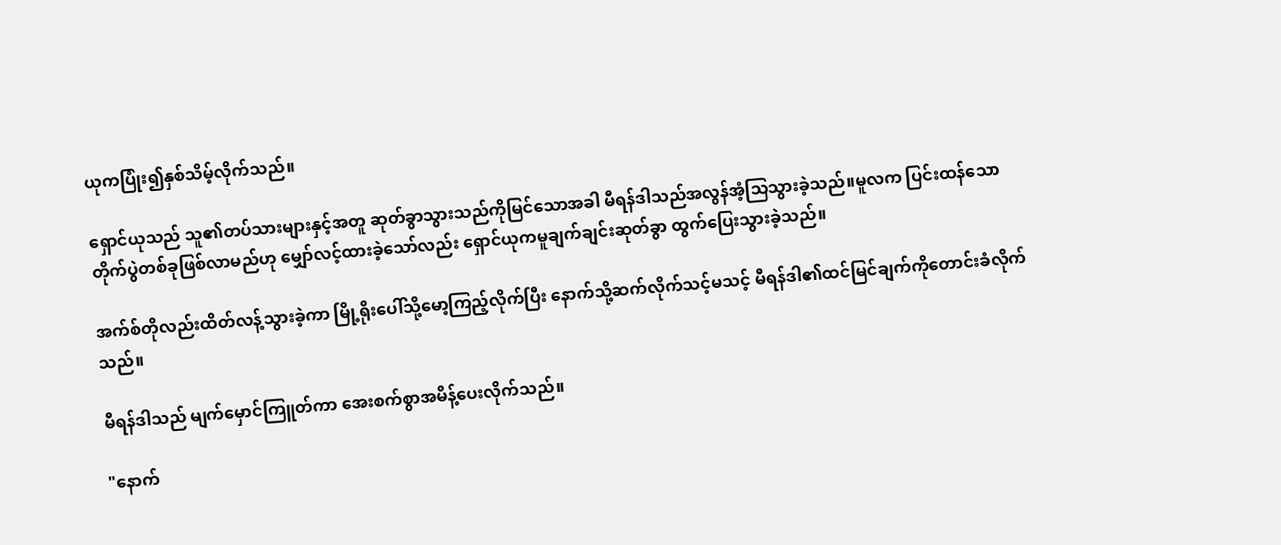ယုကပြုံး၍နှစ်သိမ့်လိုက်သည်။

ရှောင်ယုသည် သူ၏တပ်သားများနှင့်အတူ ဆုတ်ခွာသွားသည်ကိုမြင်သောအခါ မီရန်ဒါသည်အလွန်အံ့သြသွားခဲ့သည်။မူလက ပြင်းထန်သောတိုက်ပွဲတစ်ခုဖြစ်လာမည်ဟု မျှော်လင့်ထားခဲ့သော်လည်း ရှောင်ယုကမူချက်ချင်းဆုတ်ခွာ ထွက်ပြေးသွားခဲ့သည်။

အက်စ်တိုလည်းထိတ်လန့်သွားခဲ့ကာ မြို့ရိုးပေါ်သို့မော့ကြည့်လိုက်ပြီး နောက်သို့ဆက်လိုက်သင့်မသင့် မီရန်ဒါ၏ထင်မြင်ချက်ကိုတောင်းခံလိုက်သည်။

မီရန်ဒါသည် မျက်မှောင်ကြူတ်ကာ အေးစက်စွာအမိန့်ပေးလိုက်သည်။

"နောက်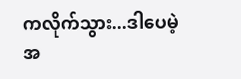ကလိုက်သွား...ဒါပေမဲ့အ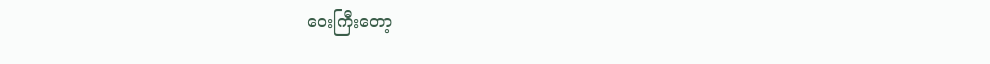ဝေးကြီးတော့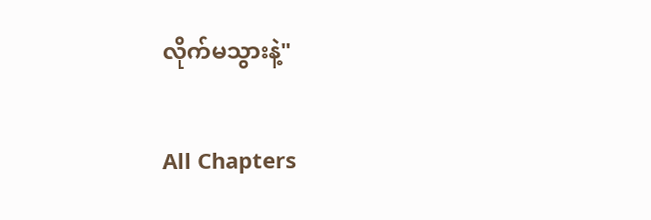လိုက်မသွားနဲ့"

All Chapters